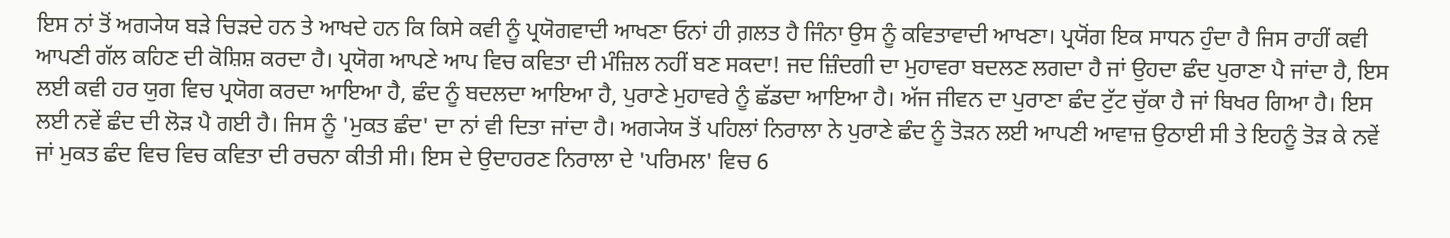ਇਸ ਨਾਂ ਤੋਂ ਅਗ੍ਯੇਯ ਬੜੇ ਚਿੜਦੇ ਹਨ ਤੇ ਆਖਦੇ ਹਨ ਕਿ ਕਿਸੇ ਕਵੀ ਨੂੰ ਪ੍ਰਯੋਗਵਾਦੀ ਆਖਣਾ ਓਨਾਂ ਹੀ ਗ਼ਲਤ ਹੈ ਜਿੰਨਾ ਉਸ ਨੂੰ ਕਵਿਤਾਵਾਦੀ ਆਖਣਾ। ਪ੍ਰਯੋਂਗ ਇਕ ਸਾਧਨ ਹੁੰਦਾ ਹੈ ਜਿਸ ਰਾਹੀਂ ਕਵੀ ਆਪਣੀ ਗੱਲ ਕਹਿਣ ਦੀ ਕੋਸ਼ਿਸ਼ ਕਰਦਾ ਹੈ। ਪ੍ਰਯੋਗ ਆਪਣੇ ਆਪ ਵਿਚ ਕਵਿਤਾ ਦੀ ਮੰਜ਼ਿਲ ਨਹੀਂ ਬਣ ਸਕਦਾ! ਜਦ ਜ਼ਿੰਦਗੀ ਦਾ ਮੁਹਾਵਰਾ ਬਦਲਣ ਲਗਦਾ ਹੈ ਜਾਂ ਉਹਦਾ ਛੰਦ ਪੁਰਾਣਾ ਪੈ ਜਾਂਦਾ ਹੈ, ਇਸ ਲਈ ਕਵੀ ਹਰ ਯੁਗ ਵਿਚ ਪ੍ਰਯੋਗ ਕਰਦਾ ਆਇਆ ਹੈ, ਛੰਦ ਨੂੰ ਬਦਲਦਾ ਆਇਆ ਹੈ, ਪੁਰਾਣੇ ਮੁਹਾਵਰੇ ਨੂੰ ਛੱਡਦਾ ਆਇਆ ਹੈ। ਅੱਜ ਜੀਵਨ ਦਾ ਪੁਰਾਣਾ ਛੰਦ ਟੁੱਟ ਚੁੱਕਾ ਹੈ ਜਾਂ ਬਿਖਰ ਗਿਆ ਹੈ। ਇਸ ਲਈ ਨਵੇਂ ਛੰਦ ਦੀ ਲੋੜ ਪੈ ਗਈ ਹੈ। ਜਿਸ ਨੂੰ 'ਮੁਕਤ ਛੰਦ' ਦਾ ਨਾਂ ਵੀ ਦਿਤਾ ਜਾਂਦਾ ਹੈ। ਅਗ੍ਯੇਯ ਤੋਂ ਪਹਿਲਾਂ ਨਿਰਾਲਾ ਨੇ ਪੁਰਾਣੇ ਛੰਦ ਨੂੰ ਤੋੜਨ ਲਈ ਆਪਣੀ ਆਵਾਜ਼ ਉਠਾਈ ਸੀ ਤੇ ਇਹਨੂੰ ਤੋੜ ਕੇ ਨਵੇਂ ਜਾਂ ਮੁਕਤ ਛੰਦ ਵਿਚ ਵਿਚ ਕਵਿਤਾ ਦੀ ਰਚਨਾ ਕੀਤੀ ਸੀ। ਇਸ ਦੇ ਉਦਾਹਰਣ ਨਿਰਾਲਾ ਦੇ 'ਪਰਿਮਲ' ਵਿਚ 6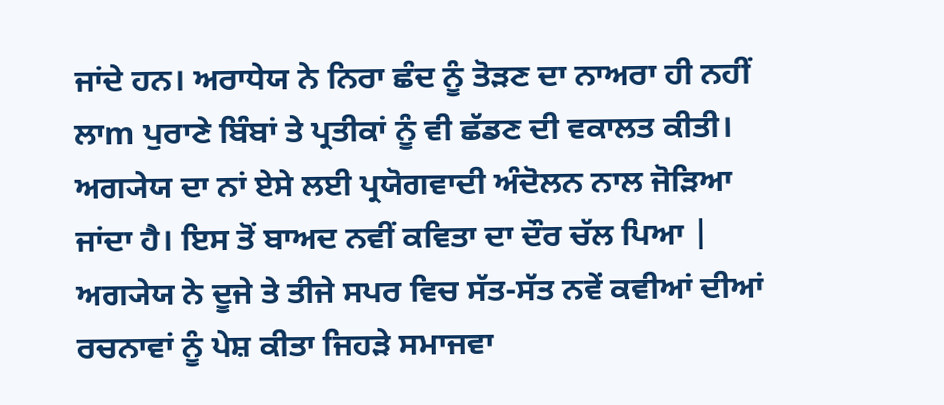ਜਾਂਦੇ ਹਨ। ਅਰਾਧੇਯ ਨੇ ਨਿਰਾ ਛੰਦ ਨੂੰ ਤੋੜਣ ਦਾ ਨਾਅਰਾ ਹੀ ਨਹੀਂ ਲਾm ਪੁਰਾਣੇ ਬਿੰਬਾਂ ਤੇ ਪ੍ਰਤੀਕਾਂ ਨੂੰ ਵੀ ਛੱਡਣ ਦੀ ਵਕਾਲਤ ਕੀਤੀ। ਅਗ੍ਯੇਯ ਦਾ ਨਾਂ ਏਸੇ ਲਈ ਪ੍ਰਯੋਗਵਾਦੀ ਅੰਦੋਲਨ ਨਾਲ ਜੋੜਿਆ ਜਾਂਦਾ ਹੈ। ਇਸ ਤੋਂ ਬਾਅਦ ਨਵੀਂ ਕਵਿਤਾ ਦਾ ਦੌਰ ਚੱਲ ਪਿਆ | ਅਗ੍ਯੇਯ ਨੇ ਦੂਜੇ ਤੇ ਤੀਜੇ ਸਪਰ ਵਿਚ ਸੱਤ-ਸੱਤ ਨਵੇਂ ਕਵੀਆਂ ਦੀਆਂ ਰਚਨਾਵਾਂ ਨੂੰ ਪੇਸ਼ ਕੀਤਾ ਜਿਹੜੇ ਸਮਾਜਵਾ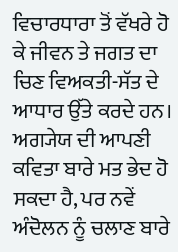ਵਿਚਾਰਧਾਰਾ ਤੋਂ ਵੱਖਰੇ ਹੋ ਕੇ ਜੀਵਨ ਤੇ ਜਗਤ ਦਾ ਚਿਣ ਵਿਅਕਤੀ-ਸੱਤ ਦੇ ਆਧਾਰ ਉੱਤੇ ਕਰਦੇ ਹਨ। ਅਗ੍ਯੇਯ ਦੀ ਆਪਣੀ ਕਵਿਤਾ ਬਾਰੇ ਮਤ ਭੇਦ ਹੋ ਸਕਦਾ ਹੈ, ਪਰ ਨਵੇਂ ਅੰਦੋਲਨ ਨੂੰ ਚਲਾਣ ਬਾਰੇ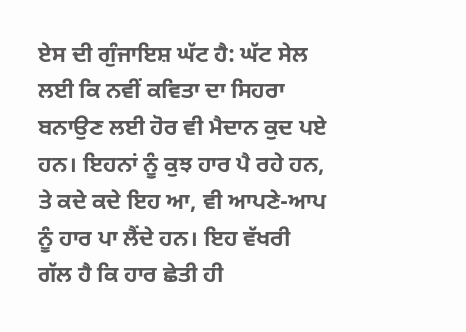ਏਸ ਦੀ ਗੁੰਜਾਇਸ਼ ਘੱਟ ਹੈ: ਘੱਟ ਸੇਲ ਲਈ ਕਿ ਨਵੀਂ ਕਵਿਤਾ ਦਾ ਸਿਹਰਾ ਬਨਾਉਣ ਲਈ ਹੋਰ ਵੀ ਮੈਦਾਨ ਕੁਦ ਪਏ ਹਨ। ਇਹਨਾਂ ਨੂੰ ਕੁਝ ਹਾਰ ਪੈ ਰਹੇ ਹਨ, ਤੇ ਕਦੇ ਕਦੇ ਇਹ ਆ, ਵੀ ਆਪਣੇ-ਆਪ ਨੂੰ ਹਾਰ ਪਾ ਲੈਂਦੇ ਹਨ। ਇਹ ਵੱਖਰੀ ਗੱਲ ਹੈ ਕਿ ਹਾਰ ਛੇਤੀ ਹੀ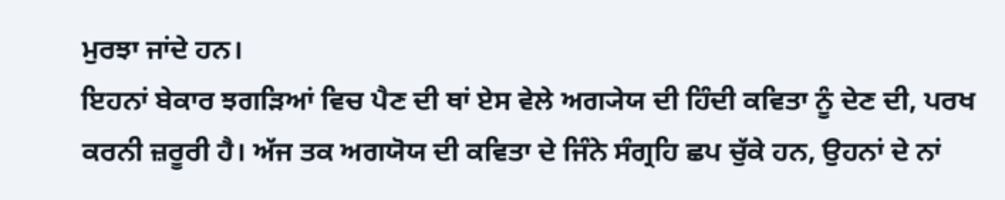ਮੁਰਝਾ ਜਾਂਦੇ ਹਨ।
ਇਹਨਾਂ ਬੇਕਾਰ ਝਗੜਿਆਂ ਵਿਚ ਪੈਣ ਦੀ ਥਾਂ ਏਸ ਵੇਲੇ ਅਗ੍ਯੇਯ ਦੀ ਹਿੰਦੀ ਕਵਿਤਾ ਨੂੰ ਦੇਣ ਦੀ, ਪਰਖ ਕਰਨੀ ਜ਼ਰੂਰੀ ਹੈ। ਅੱਜ ਤਕ ਅਗਯੋਯ ਦੀ ਕਵਿਤਾ ਦੇ ਜਿੰਨੇ ਸੰਗ੍ਰਹਿ ਛਪ ਚੁੱਕੇ ਹਨ, ਉਹਨਾਂ ਦੇ ਨਾਂ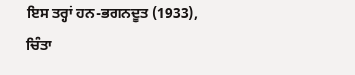ਇਸ ਤਰ੍ਹਾਂ ਹਨ-ਭਗਨਦੂਤ (1933), ਚਿੰਤਾ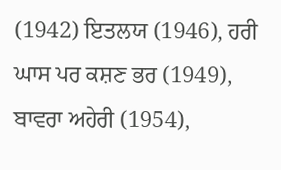(1942) ਇਤਲਯ (1946), ਹਰੀ ਘਾਸ ਪਰ ਕਸ਼ਣ ਭਰ (1949), ਬਾਵਰਾ ਅਹੇਰੀ (1954),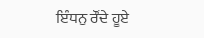ਇੰਧਨੁ ਰੌਂਦੇ ਹੂਏ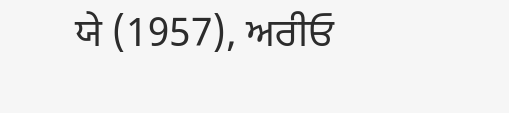ਯੇ (1957), ਅਰੀਓ